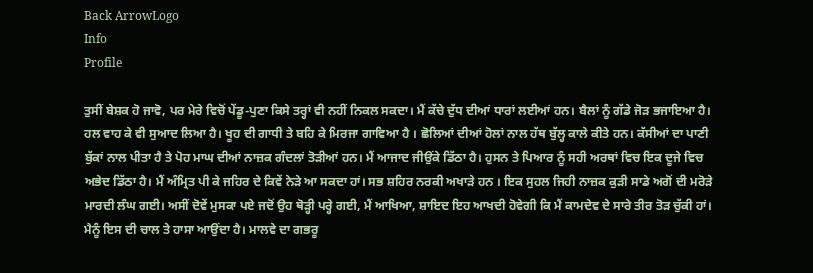Back ArrowLogo
Info
Profile

ਤੁਸੀਂ ਬੇਸ਼ਕ ਹੋ ਜਾਵੋ, ਪਰ ਮੇਰੇ ਵਿਚੋਂ ਪੇਂਡੂ-ਪੁਣਾ ਕਿਸੇ ਤਰ੍ਹਾਂ ਵੀ ਨਹੀਂ ਨਿਕਲ ਸਕਦਾ। ਮੈਂ ਕੱਚੇ ਦੁੱਧ ਦੀਆਂ ਧਾਰਾਂ ਲਈਆਂ ਹਨ। ਬੈਲਾਂ ਨੂੰ ਗੱਡੇ ਜੋੜ ਭਜਾਇਆ ਹੈ। ਹਲ ਵਾਹ ਕੇ ਵੀ ਸੁਆਦ ਲਿਆ ਹੈ। ਖੂਹ ਦੀ ਗਾਧੀ ਤੇ ਬਹਿ ਕੇ ਮਿਰਜਾ ਗਾਵਿਆ ਹੈ । ਛੋਲਿਆਂ ਦੀਆਂ ਹੋਲਾਂ ਨਾਲ ਹੱਥ ਬੁੱਲ੍ਹ ਕਾਲੇ ਕੀਤੇ ਹਨ। ਕੱਸੀਆਂ ਦਾ ਪਾਣੀ ਬੁੱਕਾਂ ਨਾਲ ਪੀਤਾ ਹੈ ਤੇ ਪੋਹ ਮਾਘ ਦੀਆਂ ਨਾਜ਼ਕ ਗੰਦਲਾਂ ਤੋੜੀਆਂ ਹਨ। ਮੈਂ ਆਜਾਦ ਜੀਉਂਕੇ ਡਿੱਠਾ ਹੈ। ਹੁਸਨ ਤੇ ਪਿਆਰ ਨੂੰ ਸਹੀ ਅਰਥਾਂ ਵਿਚ ਇਕ ਦੂਜੇ ਵਿਚ ਅਭੇਦ ਡਿੱਠਾ ਹੈ। ਮੈਂ ਅੰਮ੍ਰਿਤ ਪੀ ਕੇ ਜਹਿਰ ਦੇ ਕਿਵੇਂ ਨੇੜੇ ਆ ਸਕਦਾ ਹਾਂ। ਸਭ ਸ਼ਹਿਰ ਨਰਕੀ ਅਖਾੜੇ ਹਨ । ਇਕ ਸੁਹਲ ਜਿਹੀ ਨਾਜ਼ਕ ਕੁੜੀ ਸਾਡੇ ਅਗੋਂ ਦੀ ਮਰੋੜੇ ਮਾਰਦੀ ਲੰਘ ਗਈ। ਅਸੀਂ ਦੋਵੇਂ ਮੁਸਕਾ ਪਏ ਜਦੋਂ ਉਹ ਥੋੜ੍ਹੀ ਪਰ੍ਹੇ ਗਈ, ਮੈਂ ਆਖਿਆ, ਸ਼ਾਇਦ ਇਹ ਆਖਦੀ ਹੋਵੇਗੀ ਕਿ ਮੈਂ ਕਾਮਦੇਵ ਦੇ ਸਾਰੇ ਤੀਰ ਤੋੜ ਚੁੱਕੀ ਹਾਂ। ਮੈਨੂੰ ਇਸ ਦੀ ਚਾਲ ਤੇ ਹਾਸਾ ਆਉਂਦਾ ਹੈ। ਮਾਲਵੇ ਦਾ ਗਭਰੂ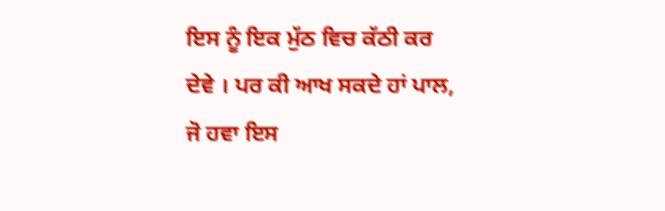ਇਸ ਨੂੰ ਇਕ ਮੁੱਠ ਵਿਚ ਕੱਠੀ ਕਰ ਦੇਵੇ । ਪਰ ਕੀ ਆਖ ਸਕਦੇ ਹਾਂ ਪਾਲ, ਜੋ ਹਵਾ ਇਸ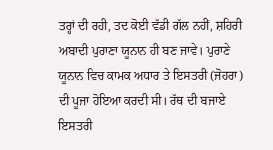ਤਰ੍ਹਾਂ ਦੀ ਰਹੀ, ਤਦ ਕੋਈ ਵੱਡੀ ਗੱਲ ਨਹੀਂ, ਸ਼ਹਿਰੀ ਅਬਾਦੀ ਪੁਰਾਣਾ ਯੂਨਾਨ ਹੀ ਬਣ ਜਾਵੇ। ਪੁਰਾਣੇ ਯੂਨਾਨ ਵਿਚ ਕਾਮਕ ਅਧਾਰ ਤੇ ਇਸਤਰੀ (ਜੋਹਰਾ) ਦੀ ਪੂਜਾ ਹੋਇਆ ਕਰਦੀ ਸੀ। ਰੱਥ ਦੀ ਬਜਾਏ ਇਸਤਰੀ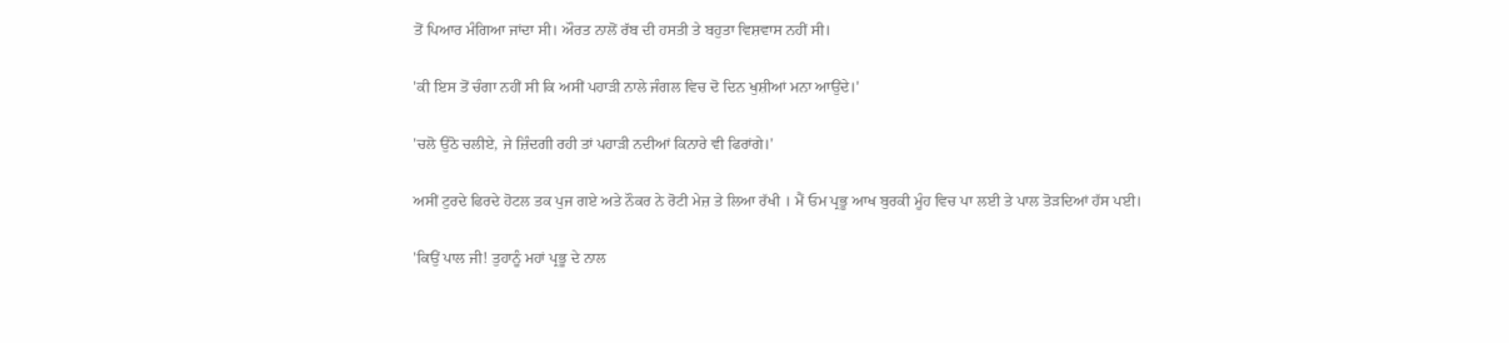ਤੋਂ ਪਿਆਰ ਮੰਗਿਆ ਜਾਂਦਾ ਸੀ। ਔਰਤ ਨਾਲੋਂ ਰੱਬ ਦੀ ਹਸਤੀ ਤੇ ਬਹੁਤਾ ਵਿਸ਼ਵਾਸ ਨਹੀਂ ਸੀ।

'ਕੀ ਇਸ ਤੋਂ ਚੰਗਾ ਨਹੀਂ ਸੀ ਕਿ ਅਸੀਂ ਪਹਾੜੀ ਨਾਲੇ ਜੰਗਲ ਵਿਚ ਦੋ ਦਿਨ ਖੁਸ਼ੀਆਂ ਮਨਾ ਆਉਂਦੇ।'

'ਚਲੋ ਉਠੋ ਚਲੀਏ, ਜੇ ਜ਼ਿੰਦਗੀ ਰਹੀ ਤਾਂ ਪਹਾੜੀ ਨਦੀਆਂ ਕਿਨਾਰੇ ਵੀ ਫਿਰਾਂਗੇ।'

ਅਸੀਂ ਟੁਰਦੇ ਫਿਰਦੇ ਹੋਟਲ ਤਕ ਪੁਜ ਗਏ ਅਤੇ ਨੌਕਰ ਨੇ ਰੋਟੀ ਮੇਜ਼ ਤੇ ਲਿਆ ਰੱਖੀ । ਮੈਂ ਓਮ ਪ੍ਰਭੂ ਆਖ ਬੁਰਕੀ ਮੂੰਹ ਵਿਚ ਪਾ ਲਈ ਤੇ ਪਾਲ ਤੋੜਦਿਆਂ ਹੱਸ ਪਈ।

'ਕਿਉਂ ਪਾਲ ਜੀ! ਤੁਹਾਨੂੰ ਮਹਾਂ ਪ੍ਰਭੂ ਦੇ ਨਾਲ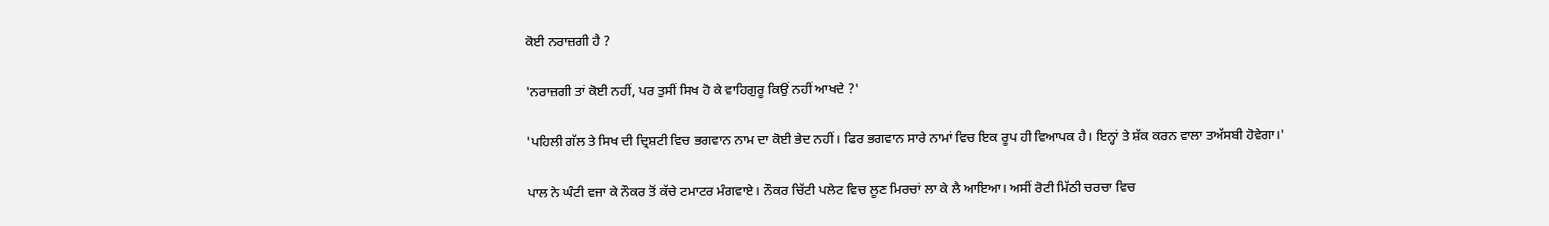ਕੋਈ ਨਰਾਜ਼ਗੀ ਹੈ ?

'ਨਰਾਜ਼ਗੀ ਤਾਂ ਕੋਈ ਨਹੀਂ, ਪਰ ਤੁਸੀਂ ਸਿਖ ਹੋ ਕੇ ਵਾਹਿਗੁਰੂ ਕਿਉਂ ਨਹੀਂ ਆਖਦੇ ?'

'ਪਹਿਲੀ ਗੱਲ ਤੇ ਸਿਖ ਦੀ ਦ੍ਰਿਸ਼ਟੀ ਵਿਚ ਭਗਵਾਨ ਨਾਮ ਦਾ ਕੋਈ ਭੇਦ ਨਹੀਂ। ਫਿਰ ਭਗਵਾਨ ਸਾਰੇ ਨਾਮਾਂ ਵਿਚ ਇਕ ਰੂਪ ਹੀ ਵਿਆਪਕ ਹੈ। ਇਨ੍ਹਾਂ ਤੇ ਸ਼ੱਕ ਕਰਨ ਵਾਲਾ ਤਅੱਸਬੀ ਹੋਵੇਗਾ।'

ਪਾਲ ਨੇ ਘੰਟੀ ਵਜਾ ਕੇ ਨੌਕਰ ਤੋਂ ਕੱਚੇ ਟਮਾਟਰ ਮੰਗਵਾਏ। ਨੌਕਰ ਚਿੱਟੀ ਪਲੇਟ ਵਿਚ ਲੂਣ ਮਿਰਚਾਂ ਲਾ ਕੇ ਲੈ ਆਇਆ। ਅਸੀਂ ਰੋਟੀ ਮਿੱਠੀ ਚਰਚਾ ਵਿਚ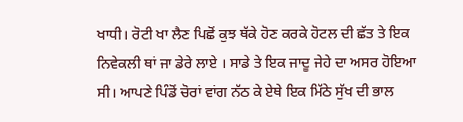ਖਾਧੀ। ਰੋਟੀ ਖਾ ਲੈਣ ਪਿਛੋਂ ਕੁਝ ਥੱਕੇ ਹੋਣ ਕਰਕੇ ਹੋਟਲ ਦੀ ਛੱਤ ਤੇ ਇਕ ਨਿਵੇਕਲੀ ਥਾਂ ਜਾ ਡੇਰੇ ਲਾਏ । ਸਾਡੇ ਤੇ ਇਕ ਜਾਦੂ ਜੇਹੇ ਦਾ ਅਸਰ ਹੋਇਆ ਸੀ। ਆਪਣੇ ਪਿੰਡੋਂ ਚੋਰਾਂ ਵਾਂਗ ਨੱਠ ਕੇ ਏਥੇ ਇਕ ਮਿੱਠੇ ਸੁੱਖ ਦੀ ਭਾਲ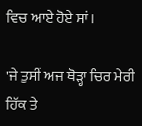ਵਿਚ ਆਏ ਹੋਏ ਸਾਂ।

'ਜੇ ਤੁਸੀਂ ਅਜ ਥੋੜ੍ਹਾ ਚਿਰ ਮੇਰੀ ਹਿੱਕ ਤੇ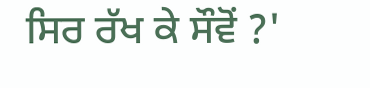ਸਿਰ ਰੱਖ ਕੇ ਸੌਵੋਂ ?'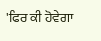'ਫਿਰ ਕੀ ਹੋਵੇਗਾ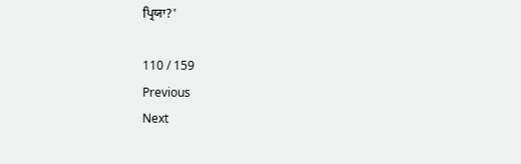ਪ੍ਰਿਯਾ?'

110 / 159
Previous
Next